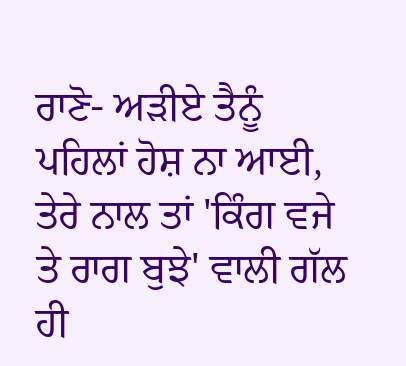ਰਾਣੋ- ਅੜੀਏ ਤੈਨੂੰ ਪਹਿਲਾਂ ਹੋਸ਼ ਨਾ ਆਈ, ਤੇਰੇ ਨਾਲ ਤਾਂ 'ਕਿੰਗ ਵਜੇ ਤੇ ਰਾਗ ਬੁਝੇ' ਵਾਲੀ ਗੱਲ ਹੀ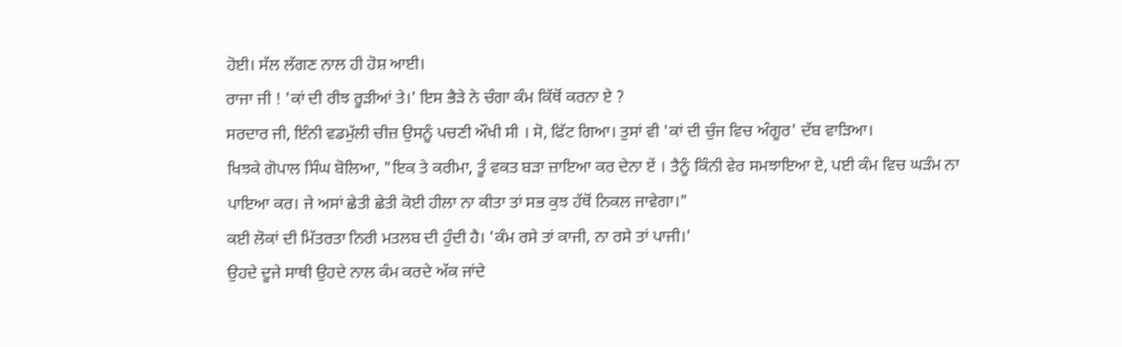ਹੋਈ। ਸੱਲ ਲੱਗਣ ਨਾਲ ਹੀ ਹੋਸ਼ ਆਈ।
ਰਾਜਾ ਜੀ ! 'ਕਾਂ ਦੀ ਰੀਝ ਰੂੜੀਆਂ ਤੇ।' ਇਸ ਭੈੜੇ ਨੇ ਚੰਗਾ ਕੰਮ ਕਿੱਥੋਂ ਕਰਨਾ ਏ ?
ਸਰਦਾਰ ਜੀ, ਇੰਨੀ ਵਡਮੁੱਲੀ ਚੀਜ਼ ਉਸਨੂੰ ਪਚਣੀ ਔਖੀ ਸੀ । ਸੋ, ਫਿੱਟ ਗਿਆ। ਤੁਸਾਂ ਵੀ 'ਕਾਂ ਦੀ ਚੁੰਜ ਵਿਚ ਅੰਗੂਰ' ਦੱਬ ਵਾੜਿਆ।
ਖਿਝਕੇ ਗੋਪਾਲ ਸਿੰਘ ਬੋਲਿਆ, "ਇਕ ਤੇ ਕਰੀਮਾ, ਤੂੰ ਵਕਤ ਬੜਾ ਜ਼ਾਇਆ ਕਰ ਦੇਨਾ ਏਂ । ਤੈਨੂੰ ਕਿੰਨੀ ਵੇਰ ਸਮਝਾਇਆ ਏ, ਪਈ ਕੰਮ ਵਿਚ ਘੜੰਮ ਨਾ ਪਾਇਆ ਕਰ। ਜੇ ਅਸਾਂ ਛੇਤੀ ਛੇਤੀ ਕੋਈ ਹੀਲਾ ਨਾ ਕੀਤਾ ਤਾਂ ਸਭ ਕੁਝ ਹੱਥੋਂ ਨਿਕਲ ਜਾਵੇਗਾ।"
ਕਈ ਲੋਕਾਂ ਦੀ ਮਿੱਤਰਤਾ ਨਿਰੀ ਮਤਲਬ ਦੀ ਹੁੰਦੀ ਹੈ। 'ਕੰਮ ਰਸੇ ਤਾਂ ਕਾਜੀ, ਨਾ ਰਸੇ ਤਾਂ ਪਾਜੀ।'
ਉਹਦੇ ਦੂਜੇ ਸਾਥੀ ਉਹਦੇ ਨਾਲ ਕੰਮ ਕਰਦੇ ਅੱਕ ਜਾਂਦੇ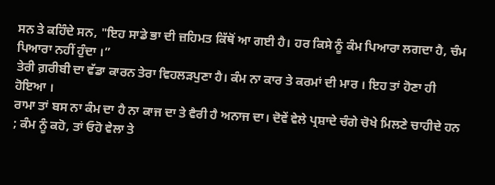ਸਨ ਤੇ ਕਹਿੰਦੇ ਸਨ, "ਇਹ ਸਾਡੇ ਭਾ ਦੀ ਜ਼ਹਿਮਤ ਕਿੱਥੋਂ ਆ ਗਈ ਹੈ। ਹਰ ਕਿਸੇ ਨੂੰ ਕੰਮ ਪਿਆਰਾ ਲਗਦਾ ਹੈ, ਚੰਮ ਪਿਆਰਾ ਨਹੀਂ ਹੁੰਦਾ ।”
ਤੇਰੀ ਗ਼ਰੀਬੀ ਦਾ ਵੱਡਾ ਕਾਰਨ ਤੇਰਾ ਵਿਹਲੜਪੁਣਾ ਹੈ। ਕੰਮ ਨਾ ਕਾਰ ਤੇ ਕਰਮਾਂ ਦੀ ਮਾਰ । ਇਹ ਤਾਂ ਹੋਣਾ ਹੀ ਹੋਇਆ ।
ਰਾਮਾ ਤਾਂ ਬਸ ਨਾ ਕੰਮ ਦਾ ਹੈ ਨਾ ਕਾਜ ਦਾ ਤੇ ਵੈਰੀ ਹੈ ਅਨਾਜ ਦਾ। ਦੋਵੇਂ ਵੇਲੇ ਪ੍ਰਸ਼ਾਦੇ ਚੰਗੇ ਚੋਖੇ ਮਿਲਣੇ ਚਾਹੀਦੇ ਹਨ ; ਕੰਮ ਨੂੰ ਕਹੋ, ਤਾਂ ਓਹੋ ਵੇਲਾ ਤੇ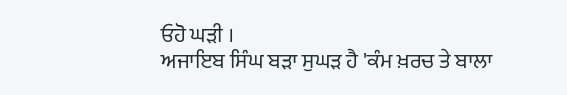ਓਹੋ ਘੜੀ ।
ਅਜਾਇਬ ਸਿੰਘ ਬੜਾ ਸੁਘੜ ਹੈ 'ਕੰਮ ਖ਼ਰਚ ਤੇ ਬਾਲਾ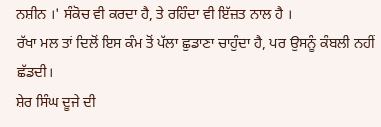ਨਸ਼ੀਨ ।' ਸੰਕੋਚ ਵੀ ਕਰਦਾ ਹੈ, ਤੇ ਰਹਿੰਦਾ ਵੀ ਇੱਜ਼ਤ ਨਾਲ ਹੈ ।
ਰੱਖਾ ਮਲ ਤਾਂ ਦਿਲੋਂ ਇਸ ਕੰਮ ਤੋਂ ਪੱਲਾ ਛੁਡਾਣਾ ਚਾਹੁੰਦਾ ਹੈ, ਪਰ ਉਸਨੂੰ ਕੰਬਲੀ ਨਹੀਂ ਛੱਡਦੀ।
ਸ਼ੇਰ ਸਿੰਘ ਦੂਜੇ ਦੀ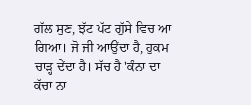ਗੱਲ ਸੁਣ, ਝੱਟ ਪੱਟ ਗੁੱਸੇ ਵਿਚ ਆ ਗਿਆ। ਜੋ ਜੀ ਆਉਂਦਾ ਹੈ, ਹੁਕਮ ਚਾੜ੍ਹ ਦੇਂਦਾ ਹੈ। ਸੱਚ ਹੈ 'ਕੰਨਾ ਦਾ ਕੱਚਾ ਨਾ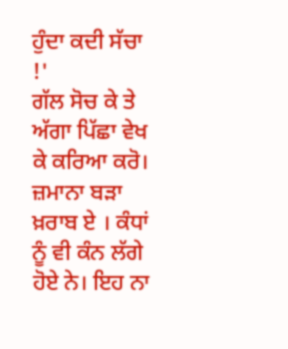ਹੁੰਦਾ ਕਦੀ ਸੱਚਾ !'
ਗੱਲ ਸੋਚ ਕੇ ਤੇ ਅੱਗਾ ਪਿੱਛਾ ਵੇਖ ਕੇ ਕਰਿਆ ਕਰੋ। ਜ਼ਮਾਨਾ ਬੜਾ ਖ਼ਰਾਬ ਏ । ਕੰਧਾਂ ਨੂੰ ਵੀ ਕੰਨ ਲੱਗੇ ਹੋਏ ਨੇ। ਇਹ ਨਾ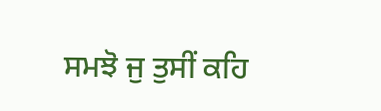ਸਮਝੋ ਜੁ ਤੁਸੀਂ ਕਹਿ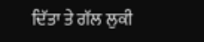ਦਿੱਤਾ ਤੇ ਗੱਲ ਲੁਕੀ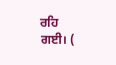ਰਹਿ ਗਈ। (